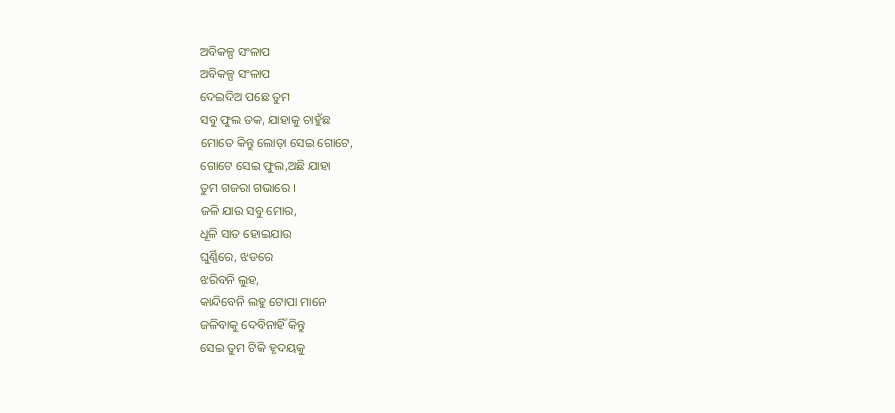ଅବିକଳ୍ପ ସଂଳାପ
ଅବିକଳ୍ପ ସଂଳାପ
ଦେଇଦିଅ ପଛେ ତୁମ
ସବୁ ଫୁଲ ତକ, ଯାହାକୁ ଚାହୁଁଛ
ମୋତେ କିନ୍ତୁ ଲୋଡ଼ା ସେଇ ଗୋଟେ,
ଗୋଟେ ସେଇ ଫୁଲ,ଅଛି ଯାହା
ତୁମ ଗଜରା ଗଭାରେ ।
ଜଳି ଯାଉ ସବୁ ମୋର,
ଧୂଳି ସାତ ହୋଇଯାଉ
ଘୁର୍ଣ୍ଣିରେ, ଝଡରେ
ଝରିବନି ଲୁହ,
କାନ୍ଦିବେନି ଲହୁ ଟୋପା ମାନେ
ଜଳିବାକୁ ଦେବିନାହିଁ କିନ୍ତୁ
ସେଇ ତୁମ ଟିକି ହୃଦୟକୁ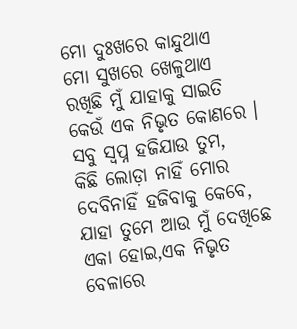ମୋ ଦୁଃଖରେ କାନ୍ଦୁଥାଏ
ମୋ ସୁଖରେ ଖେଳୁଥାଏ
ରଖିଛି ମୁଁ ଯାହାକୁ ସାଇତି
କେଉଁ ଏକ ନିଭୃତ କୋଣରେ ।
ସବୁ ସ୍ବପ୍ନ ହଜିଯାଉ ତୁମ,
କିଛି ଲୋଡ଼ା ନାହିଁ ମୋର
ଦେବିନାହିଁ ହଜିବାକୁ କେବେ,
ଯାହା ତୁମେ ଆଉ ମୁଁ ଦେଖିଛେ
ଏକା ହୋଇ,ଏକ ନିଭୃତ ବେଳାରେ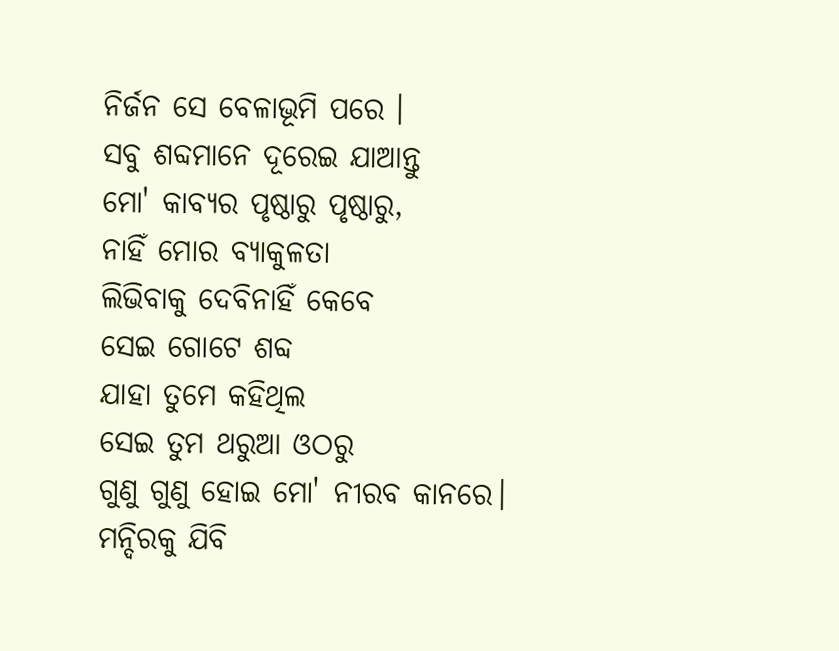ନିର୍ଜନ ସେ ବେଳାଭୂମି ପରେ ।
ସବୁ ଶବ୍ଦମାନେ ଦୂରେଇ ଯାଆନ୍ତୁ
ମୋ' କାବ୍ୟର ପୃଷ୍ଠାରୁ ପୃଷ୍ଠାରୁ,
ନାହିଁ ମୋର ବ୍ୟାକୁଳତା
ଲିଭିବାକୁ ଦେବିନାହିଁ କେବେ
ସେଇ ଗୋଟେ ଶବ୍ଦ
ଯାହା ତୁମେ କହିଥିଲ
ସେଇ ତୁମ ଥରୁଆ ଓଠରୁ
ଗୁଣୁ ଗୁଣୁ ହୋଇ ମୋ' ନୀରବ କାନରେ।
ମନ୍ଦିରକୁ ଯିବି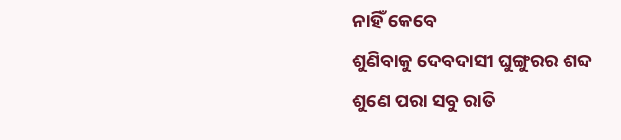ନାହିଁ କେବେ
ଶୁଣିବାକୁ ଦେବଦାସୀ ଘୁଙ୍ଗୁରର ଶବ୍ଦ
ଶୁଣେ ପରା ସବୁ ରାତି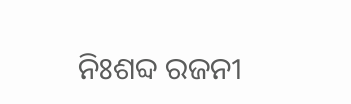ନିଃଶବ୍ଦ ରଜନୀ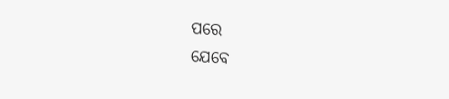ପରେ
ଯେବେ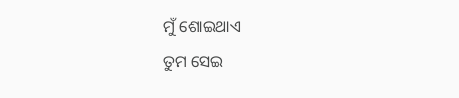ମୁଁ ଶୋଇଥାଏ
ତୁମ ସେଇ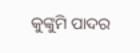କୁଙ୍କୁମି ପାଦର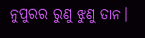ନୁପୁରର ରୁଣୁ ଝୁଣୁ ତାନ।